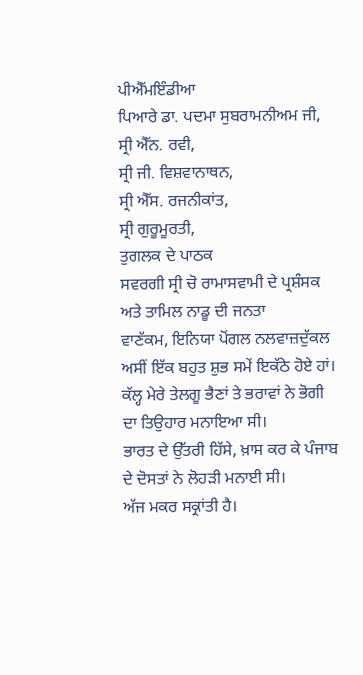ਪੀਐੱਮਇੰਡੀਆ
ਪਿਆਰੇ ਡਾ. ਪਦਮਾ ਸੁਬਰਾਮਨੀਅਮ ਜੀ,
ਸ੍ਰੀ ਐੱਨ. ਰਵੀ,
ਸ੍ਰੀ ਜੀ. ਵਿਸ਼ਵਾਨਾਥਨ,
ਸ੍ਰੀ ਐੱਸ. ਰਜਨੀਕਾਂਤ,
ਸ੍ਰੀ ਗੁਰੂਮੂਰਤੀ,
ਤੁਗਲਕ ਦੇ ਪਾਠਕ
ਸਵਰਗੀ ਸ੍ਰੀ ਚੋ ਰਾਮਾਸਵਾਮੀ ਦੇ ਪ੍ਰਸ਼ੰਸਕ
ਅਤੇ ਤਾਮਿਲ ਨਾਡੂ ਦੀ ਜਨਤਾ
ਵਾਣੱਕਮ, ਇਨਿਯਾ ਪੋਂਗਲ ਨਲਵਾਜ਼ਦੁੱਕਲ
ਅਸੀਂ ਇੱਕ ਬਹੁਤ ਸ਼ੁਭ ਸਮੇਂ ਇਕੱਠੇ ਹੋਏ ਹਾਂ।
ਕੱਲ੍ਹ ਮੇਰੇ ਤੇਲਗੂ ਭੈਣਾਂ ਤੇ ਭਰਾਵਾਂ ਨੇ ਭੋਗੀ ਦਾ ਤਿਉਹਾਰ ਮਨਾਇਆ ਸੀ।
ਭਾਰਤ ਦੇ ਉੱਤਰੀ ਹਿੱਸੇ, ਖ਼ਾਸ ਕਰ ਕੇ ਪੰਜਾਬ ਦੇ ਦੋਸਤਾਂ ਨੇ ਲੋਹੜੀ ਮਨਾਈ ਸੀ।
ਅੱਜ ਮਕਰ ਸਕ੍ਰਾਂਤੀ ਹੈ।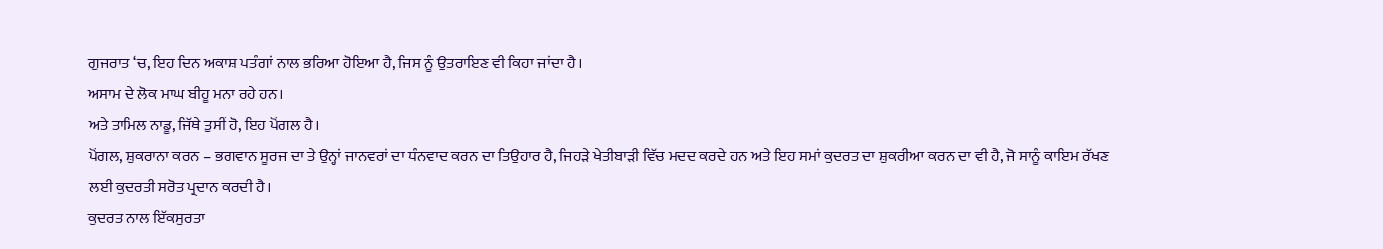ਗੁਜਰਾਤ ‘ਚ, ਇਹ ਦਿਨ ਅਕਾਸ਼ ਪਤੰਗਾਂ ਨਾਲ ਭਰਿਆ ਹੋਇਆ ਹੈ, ਜਿਸ ਨੂੰ ਉਤਰਾਇਣ ਵੀ ਕਿਹਾ ਜਾਂਦਾ ਹੈ।
ਅਸਾਮ ਦੇ ਲੋਕ ਮਾਘ ਬੀਹੂ ਮਨਾ ਰਹੇ ਹਨ।
ਅਤੇ ਤਾਮਿਲ ਨਾਡੂ, ਜਿੱਥੇ ਤੁਸੀਂ ਹੋ, ਇਹ ਪੋਂਗਲ ਹੈ।
ਪੋਂਗਲ, ਸ਼ੁਕਰਾਨਾ ਕਰਨ – ਭਗਵਾਨ ਸੂਰਜ ਦਾ ਤੇ ਉਨ੍ਹਾਂ ਜਾਨਵਰਾਂ ਦਾ ਧੰਨਵਾਦ ਕਰਨ ਦਾ ਤਿਉਹਾਰ ਹੈ, ਜਿਹੜੇ ਖੇਤੀਬਾੜੀ ਵਿੱਚ ਮਦਦ ਕਰਦੇ ਹਨ ਅਤੇ ਇਹ ਸਮਾਂ ਕੁਦਰਤ ਦਾ ਸ਼ੁਕਰੀਆ ਕਰਨ ਦਾ ਵੀ ਹੈ, ਜੋ ਸਾਨੂੰ ਕਾਇਮ ਰੱਖਣ ਲਈ ਕੁਦਰਤੀ ਸਰੋਤ ਪ੍ਰਦਾਨ ਕਰਦੀ ਹੈ।
ਕੁਦਰਤ ਨਾਲ ਇੱਕਸੁਰਤਾ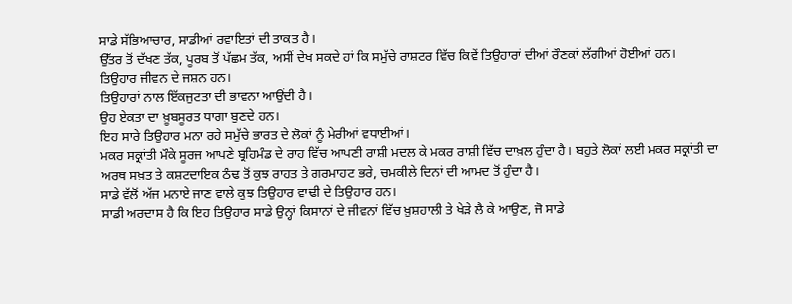ਸਾਡੇ ਸੱਭਿਆਚਾਰ, ਸਾਡੀਆਂ ਰਵਾਇਤਾਂ ਦੀ ਤਾਕਤ ਹੈ।
ਉੱਤਰ ਤੋਂ ਦੱਖਣ ਤੱਕ, ਪੂਰਬ ਤੋਂ ਪੱਛਮ ਤੱਕ, ਅਸੀਂ ਦੇਖ ਸਕਦੇ ਹਾਂ ਕਿ ਸਮੁੱਚੇ ਰਾਸ਼ਟਰ ਵਿੱਚ ਕਿਵੇਂ ਤਿਉਹਾਰਾਂ ਦੀਆਂ ਰੌਣਕਾਂ ਲੱਗੀਆਂ ਹੋਈਆਂ ਹਨ।
ਤਿਉਹਾਰ ਜੀਵਨ ਦੇ ਜਸ਼ਨ ਹਨ।
ਤਿਉਹਾਰਾਂ ਨਾਲ ਇੱਕਜੁਟਤਾ ਦੀ ਭਾਵਨਾ ਆਉਂਦੀ ਹੈ।
ਉਹ ਏਕਤਾ ਦਾ ਖ਼ੂਬਸੂਰਤ ਧਾਗਾ ਬੁਣਦੇ ਹਨ।
ਇਹ ਸਾਰੇ ਤਿਉਹਾਰ ਮਨਾ ਰਹੇ ਸਮੁੱਚੇ ਭਾਰਤ ਦੇ ਲੋਕਾਂ ਨੂੰ ਮੇਰੀਆਂ ਵਧਾਈਆਂ।
ਮਕਰ ਸਕ੍ਰਾਂਤੀ ਮੌਕੇ ਸੂਰਜ ਆਪਣੇ ਬ੍ਰਹਿਮੰਡ ਦੇ ਰਾਹ ਵਿੱਚ ਆਪਣੀ ਰਾਸ਼ੀ ਮਦਲ ਕੇ ਮਕਰ ਰਾਸ਼ੀ ਵਿੱਚ ਦਾਖ਼ਲ ਹੁੰਦਾ ਹੈ। ਬਹੁਤੇ ਲੋਕਾਂ ਲਈ ਮਕਰ ਸਕ੍ਰਾਂਤੀ ਦਾ ਅਰਥ ਸਖ਼ਤ ਤੇ ਕਸ਼ਟਦਾਇਕ ਠੰਢ ਤੋਂ ਕੁਝ ਰਾਹਤ ਤੇ ਗਰਮਾਹਟ ਭਰੇ, ਚਮਕੀਲੇ ਦਿਨਾਂ ਦੀ ਆਮਦ ਤੋਂ ਹੁੰਦਾ ਹੈ।
ਸਾਡੇ ਵੱਲੋਂ ਅੱਜ ਮਨਾਏ ਜਾਣ ਵਾਲੇ ਕੁਝ ਤਿਉਹਾਰ ਵਾਢੀ ਦੇ ਤਿਉਹਾਰ ਹਨ।
ਸਾਡੀ ਅਰਦਾਸ ਹੈ ਕਿ ਇਹ ਤਿਉਹਾਰ ਸਾਡੇ ਉਨ੍ਹਾਂ ਕਿਸਾਨਾਂ ਦੇ ਜੀਵਨਾਂ ਵਿੱਚ ਖ਼ੁਸ਼ਹਾਲੀ ਤੇ ਖੇੜੇ ਲੈ ਕੇ ਆਉਣ, ਜੋ ਸਾਡੇ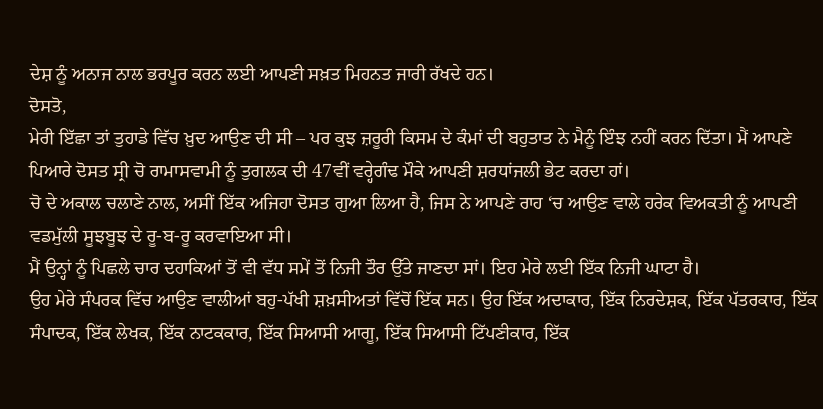ਦੇਸ਼ ਨੂੰ ਅਨਾਜ ਨਾਲ ਭਰਪੂਰ ਕਰਨ ਲਈ ਆਪਣੀ ਸਖ਼ਤ ਮਿਹਨਤ ਜਾਰੀ ਰੱਖਦੇ ਹਨ।
ਦੋਸਤੋ,
ਮੇਰੀ ਇੱਛਾ ਤਾਂ ਤੁਹਾਡੇ ਵਿੱਚ ਖ਼ੁਦ ਆਉਣ ਦੀ ਸੀ – ਪਰ ਕੁਝ ਜ਼ਰੂਰੀ ਕਿਸਮ ਦੇ ਕੰਮਾਂ ਦੀ ਬਹੁਤਾਤ ਨੇ ਮੈਨੂੰ ਇੰਝ ਨਹੀਂ ਕਰਨ ਦਿੱਤਾ। ਮੈਂ ਆਪਣੇ ਪਿਆਰੇ ਦੋਸਤ ਸ੍ਰੀ ਚੋ ਰਾਮਾਸਵਾਮੀ ਨੂੰ ਤੁਗਲਕ ਦੀ 47ਵੀਂ ਵਰ੍ਹੇਗੰਢ ਮੌਕੇ ਆਪਣੀ ਸ਼ਰਧਾਂਜਲੀ ਭੇਟ ਕਰਦਾ ਹਾਂ।
ਚੋ ਦੇ ਅਕਾਲ ਚਲਾਣੇ ਨਾਲ, ਅਸੀਂ ਇੱਕ ਅਜਿਹਾ ਦੋਸਤ ਗੁਆ ਲਿਆ ਹੈ, ਜਿਸ ਨੇ ਆਪਣੇ ਰਾਹ ‘ਚ ਆਉਣ ਵਾਲੇ ਹਰੇਕ ਵਿਅਕਤੀ ਨੂੰ ਆਪਣੀ ਵਡਮੁੱਲੀ ਸੂਝਬੂਝ ਦੇ ਰੂ-ਬ-ਰੂ ਕਰਵਾਇਆ ਸੀ।
ਮੈਂ ਉਨ੍ਹਾਂ ਨੂੰ ਪਿਛਲੇ ਚਾਰ ਦਹਾਕਿਆਂ ਤੋਂ ਵੀ ਵੱਧ ਸਮੇਂ ਤੋਂ ਨਿਜੀ ਤੌਰ ਉੱਤੇ ਜਾਣਦਾ ਸਾਂ। ਇਹ ਮੇਰੇ ਲਈ ਇੱਕ ਨਿਜੀ ਘਾਟਾ ਹੈ।
ਉਹ ਮੇਰੇ ਸੰਪਰਕ ਵਿੱਚ ਆਉਣ ਵਾਲੀਆਂ ਬਹੁ-ਪੱਖੀ ਸ਼ਖ਼ਸੀਅਤਾਂ ਵਿੱਚੋਂ ਇੱਕ ਸਨ। ਉਹ ਇੱਕ ਅਦਾਕਾਰ, ਇੱਕ ਨਿਰਦੇਸ਼ਕ, ਇੱਕ ਪੱਤਰਕਾਰ, ਇੱਕ ਸੰਪਾਦਕ, ਇੱਕ ਲੇਖਕ, ਇੱਕ ਨਾਟਕਕਾਰ, ਇੱਕ ਸਿਆਸੀ ਆਗੂ, ਇੱਕ ਸਿਆਸੀ ਟਿੱਪਣੀਕਾਰ, ਇੱਕ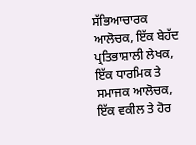ਸੱਭਿਆਚਾਰਕ ਆਲੋਚਕ, ਇੱਕ ਬੇਹੱਦ ਪ੍ਰਤਿਭਾਸ਼ਾਲੀ ਲੇਖਕ, ਇੱਕ ਧਾਰਮਿਕ ਤੇ ਸਮਾਜਕ ਆਲੋਚਕ, ਇੱਕ ਵਕੀਲ ਤੇ ਹੋਰ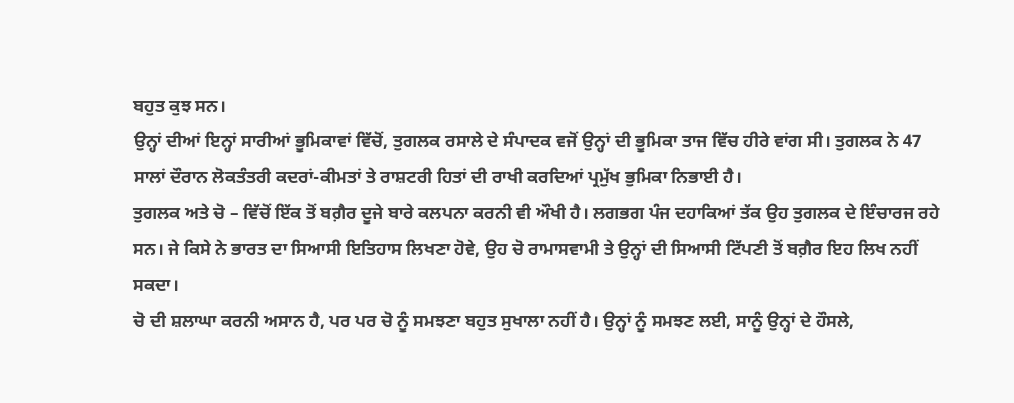ਬਹੁਤ ਕੁਝ ਸਨ।
ਉਨ੍ਹਾਂ ਦੀਆਂ ਇਨ੍ਹਾਂ ਸਾਰੀਆਂ ਭੂਮਿਕਾਵਾਂ ਵਿੱਚੋਂ, ਤੁਗਲਕ ਰਸਾਲੇ ਦੇ ਸੰਪਾਦਕ ਵਜੋਂ ਉਨ੍ਹਾਂ ਦੀ ਭੂਮਿਕਾ ਤਾਜ ਵਿੱਚ ਹੀਰੇ ਵਾਂਗ ਸੀ। ਤੁਗਲਕ ਨੇ 47 ਸਾਲਾਂ ਦੌਰਾਨ ਲੋਕਤੰਤਰੀ ਕਦਰਾਂ-ਕੀਮਤਾਂ ਤੇ ਰਾਸ਼ਟਰੀ ਹਿਤਾਂ ਦੀ ਰਾਖੀ ਕਰਦਿਆਂ ਪ੍ਰਮੁੱਖ ਭੁਮਿਕਾ ਨਿਭਾਈ ਹੈ।
ਤੁਗਲਕ ਅਤੇ ਚੋ – ਵਿੱਚੋਂ ਇੱਕ ਤੋਂ ਬਗ਼ੈਰ ਦੂਜੇ ਬਾਰੇ ਕਲਪਨਾ ਕਰਨੀ ਵੀ ਔਖੀ ਹੈ। ਲਗਭਗ ਪੰਜ ਦਹਾਕਿਆਂ ਤੱਕ ਉਹ ਤੁਗਲਕ ਦੇ ਇੰਚਾਰਜ ਰਹੇ ਸਨ। ਜੇ ਕਿਸੇ ਨੇ ਭਾਰਤ ਦਾ ਸਿਆਸੀ ਇਤਿਹਾਸ ਲਿਖਣਾ ਹੋਵੇ, ਉਹ ਚੋ ਰਾਮਾਸਵਾਮੀ ਤੇ ਉਨ੍ਹਾਂ ਦੀ ਸਿਆਸੀ ਟਿੱਪਣੀ ਤੋਂ ਬਗ਼ੈਰ ਇਹ ਲਿਖ ਨਹੀਂ ਸਕਦਾ।
ਚੋ ਦੀ ਸ਼ਲਾਘਾ ਕਰਨੀ ਅਸਾਨ ਹੈ, ਪਰ ਪਰ ਚੋ ਨੂੰ ਸਮਝਣਾ ਬਹੁਤ ਸੁਖਾਲਾ ਨਹੀਂ ਹੈ। ਉਨ੍ਹਾਂ ਨੂੰ ਸਮਝਣ ਲਈ, ਸਾਨੂੰ ਉਨ੍ਹਾਂ ਦੇ ਹੌਸਲੇ,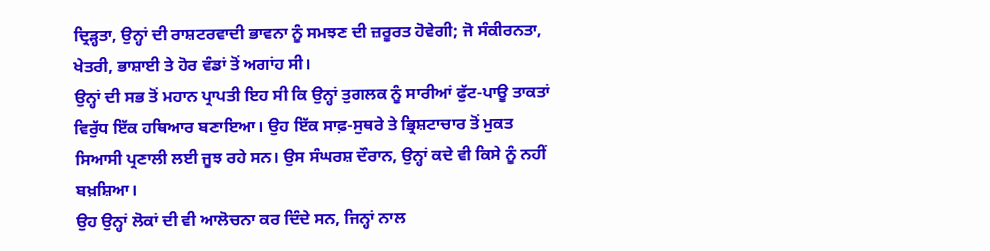ਦ੍ਰਿੜ੍ਹਤਾ, ਉਨ੍ਹਾਂ ਦੀ ਰਾਸ਼ਟਰਵਾਦੀ ਭਾਵਨਾ ਨੂੰ ਸਮਝਣ ਦੀ ਜ਼ਰੂਰਤ ਹੋਵੇਗੀ; ਜੋ ਸੰਕੀਰਨਤਾ, ਖੇਤਰੀ, ਭਾਸ਼ਾਈ ਤੇ ਹੋਰ ਵੰਡਾਂ ਤੋਂ ਅਗਾਂਹ ਸੀ।
ਉਨ੍ਹਾਂ ਦੀ ਸਭ ਤੋਂ ਮਹਾਨ ਪ੍ਰਾਪਤੀ ਇਹ ਸੀ ਕਿ ਉਨ੍ਹਾਂ ਤੁਗਲਕ ਨੂੰ ਸਾਰੀਆਂ ਫੁੱਟ-ਪਾਊ ਤਾਕਤਾਂ ਵਿਰੁੱਧ ਇੱਕ ਹਥਿਆਰ ਬਣਾਇਆ। ਉਹ ਇੱਕ ਸਾਫ਼-ਸੁਥਰੇ ਤੇ ਭ੍ਰਿਸ਼ਟਾਚਾਰ ਤੋਂ ਮੁਕਤ ਸਿਆਸੀ ਪ੍ਰਣਾਲੀ ਲਈ ਜੂਝ ਰਹੇ ਸਨ। ਉਸ ਸੰਘਰਸ਼ ਦੌਰਾਨ, ਉਨ੍ਹਾਂ ਕਦੇ ਵੀ ਕਿਸੇ ਨੂੰ ਨਹੀਂ ਬਖ਼ਸ਼ਿਆ।
ਉਹ ਉਨ੍ਹਾਂ ਲੋਕਾਂ ਦੀ ਵੀ ਆਲੋਚਨਾ ਕਰ ਦਿੰਦੇ ਸਨ, ਜਿਨ੍ਹਾਂ ਨਾਲ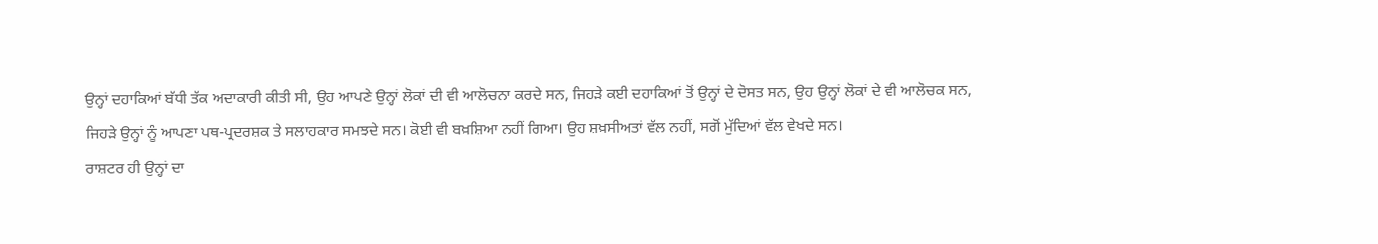ਉਨ੍ਹਾਂ ਦਹਾਕਿਆਂ ਬੱਧੀ ਤੱਕ ਅਦਾਕਾਰੀ ਕੀਤੀ ਸੀ, ਉਹ ਆਪਣੇ ਉਨ੍ਹਾਂ ਲੋਕਾਂ ਦੀ ਵੀ ਆਲੋਚਨਾ ਕਰਦੇ ਸਨ, ਜਿਹੜੇ ਕਈ ਦਹਾਕਿਆਂ ਤੋਂ ਉਨ੍ਹਾਂ ਦੇ ਦੋਸਤ ਸਨ, ਉਹ ਉਨ੍ਹਾਂ ਲੋਕਾਂ ਦੇ ਵੀ ਆਲੋਚਕ ਸਨ, ਜਿਹੜੇ ਉਨ੍ਹਾਂ ਨੂੰ ਆਪਣਾ ਪਥ-ਪ੍ਰਦਰਸ਼ਕ ਤੇ ਸਲਾਹਕਾਰ ਸਮਝਦੇ ਸਨ। ਕੋਈ ਵੀ ਬਖ਼ਸ਼ਿਆ ਨਹੀਂ ਗਿਆ। ਉਹ ਸ਼ਖ਼ਸੀਅਤਾਂ ਵੱਲ ਨਹੀਂ, ਸਗੋਂ ਮੁੱਦਿਆਂ ਵੱਲ ਵੇਖਦੇ ਸਨ।
ਰਾਸ਼ਟਰ ਹੀ ਉਨ੍ਹਾਂ ਦਾ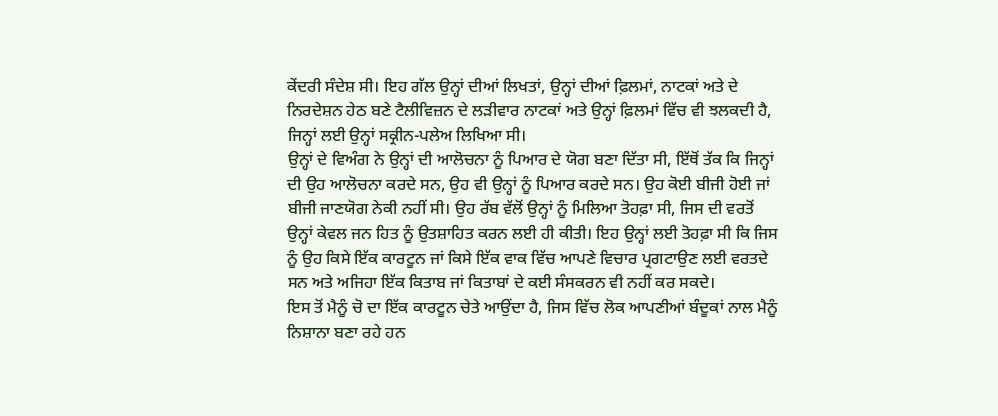ਕੇਂਦਰੀ ਸੰਦੇਸ਼ ਸੀ। ਇਹ ਗੱਲ ਉਨ੍ਹਾਂ ਦੀਆਂ ਲਿਖਤਾਂ, ਉਨ੍ਹਾਂ ਦੀਆਂ ਫ਼ਿਲਮਾਂ, ਨਾਟਕਾਂ ਅਤੇ ਦੇ ਨਿਰਦੇਸ਼ਨ ਹੇਠ ਬਣੇ ਟੈਲੀਵਿਜ਼ਨ ਦੇ ਲੜੀਵਾਰ ਨਾਟਕਾਂ ਅਤੇ ਉਨ੍ਹਾਂ ਫ਼ਿਲਮਾਂ ਵਿੱਚ ਵੀ ਝਲਕਦੀ ਹੈ, ਜਿਨ੍ਹਾਂ ਲਈ ਉਨ੍ਹਾਂ ਸਕ੍ਰੀਨ-ਪਲੇਅ ਲਿਖਿਆ ਸੀ।
ਉਨ੍ਹਾਂ ਦੇ ਵਿਅੰਗ ਨੇ ਉਨ੍ਹਾਂ ਦੀ ਆਲੋਚਨਾ ਨੂੰ ਪਿਆਰ ਦੇ ਯੋਗ ਬਣਾ ਦਿੱਤਾ ਸੀ, ਇੱਥੋਂ ਤੱਕ ਕਿ ਜਿਨ੍ਹਾਂ ਦੀ ਉਹ ਆਲੋਚਨਾ ਕਰਦੇ ਸਨ, ਉਹ ਵੀ ਉਨ੍ਹਾਂ ਨੂੰ ਪਿਆਰ ਕਰਦੇ ਸਨ। ਉਹ ਕੋਈ ਬੀਜੀ ਹੋਈ ਜਾਂ ਬੀਜੀ ਜਾਣਯੋਗ ਨੇਕੀ ਨਹੀਂ ਸੀ। ਉਹ ਰੱਬ ਵੱਲੋਂ ਉਨ੍ਹਾਂ ਨੂੰ ਮਿਲਿਆ ਤੋਹਫ਼ਾ ਸੀ, ਜਿਸ ਦੀ ਵਰਤੋਂ ਉਨ੍ਹਾਂ ਕੇਵਲ ਜਨ ਹਿਤ ਨੂੰ ਉਤਸ਼ਾਹਿਤ ਕਰਨ ਲਈ ਹੀ ਕੀਤੀ। ਇਹ ਉਨ੍ਹਾਂ ਲਈ ਤੋਹਫ਼ਾ ਸੀ ਕਿ ਜਿਸ ਨੂੰ ਉਹ ਕਿਸੇ ਇੱਕ ਕਾਰਟੂਨ ਜਾਂ ਕਿਸੇ ਇੱਕ ਵਾਕ ਵਿੱਚ ਆਪਣੇ ਵਿਚਾਰ ਪ੍ਰਗਟਾਉਣ ਲਈ ਵਰਤਦੇ ਸਨ ਅਤੇ ਅਜਿਹਾ ਇੱਕ ਕਿਤਾਬ ਜਾਂ ਕਿਤਾਬਾਂ ਦੇ ਕਈ ਸੰਸਕਰਨ ਵੀ ਨਹੀਂ ਕਰ ਸਕਦੇ।
ਇਸ ਤੋਂ ਮੈਨੂੰ ਚੋ ਦਾ ਇੱਕ ਕਾਰਟੂਨ ਚੇਤੇ ਆਉਂਦਾ ਹੈ, ਜਿਸ ਵਿੱਚ ਲੋਕ ਆਪਣੀਆਂ ਬੰਦੂਕਾਂ ਨਾਲ ਮੈਨੂੰ ਨਿਸ਼ਾਨਾ ਬਣਾ ਰਹੇ ਹਨ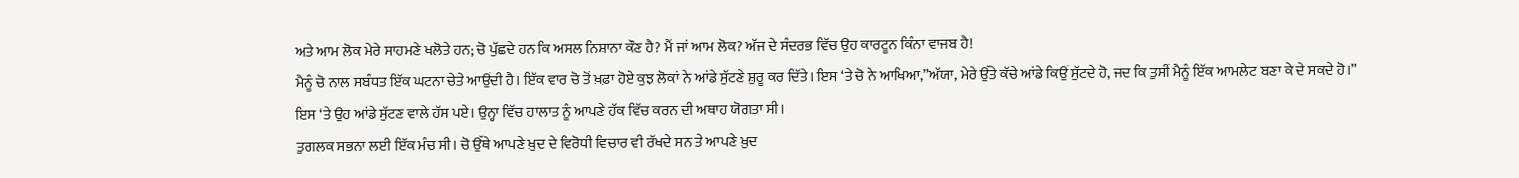ਅਤੇ ਆਮ ਲੋਕ ਮੇਰੇ ਸਾਹਮਣੇ ਖਲੋਤੇ ਹਨ; ਚੋ ਪੁੱਛਦੇ ਹਨ ਕਿ ਅਸਲ ਨਿਸ਼ਾਨਾ ਕੌਣ ਹੈ? ਮੈਂ ਜਾਂ ਆਮ ਲੋਕ? ਅੱਜ ਦੇ ਸੰਦਰਭ ਵਿੱਚ ਉਹ ਕਾਰਟੂਨ ਕਿੰਨਾ ਵਾਜਬ ਹੈ!
ਮੈਨੂੰ ਚੋ ਨਾਲ ਸਬੰਧਤ ਇੱਕ ਘਟਨਾ ਚੇਤੇ ਆਉਂਦੀ ਹੈ। ਇੱਕ ਵਾਰ ਚੋ ਤੋਂ ਖ਼ਫ਼ਾ ਹੋਏ ਕੁਝ ਲੋਕਾਂ ਨੇ ਆਂਡੇ ਸੁੱਟਣੇ ਸ਼ੁਰੂ ਕਰ ਦਿੱਤੇ। ਇਸ ‘ਤੇ ਚੋ ਨੇ ਆਖਿਆ,”ਅੱਯਾ, ਮੇਰੇ ਉੱਤੇ ਕੱਚੇ ਆਂਡੇ ਕਿਉਂ ਸੁੱਟਦੇ ਹੋ, ਜਦ ਕਿ ਤੁਸੀਂ ਮੈਨੂੰ ਇੱਕ ਆਮਲੇਟ ਬਣਾ ਕੇ ਦੇ ਸਕਦੇ ਹੋ।” ਇਸ ‘ਤੇ ਉਹ ਆਂਡੇ ਸੁੱਟਣ ਵਾਲੇ ਹੱਸ ਪਏ। ਉਨ੍ਹਾ ਵਿੱਚ ਹਾਲਾਤ ਨੂੰ ਆਪਣੇ ਹੱਕ ਵਿੱਚ ਕਰਨ ਦੀ ਅਥਾਹ ਯੋਗਤਾ ਸੀ।
ਤੁਗਲਕ ਸਭਨਾ ਲਈ ਇੱਕ ਮੰਚ ਸੀ। ਚੋ ਉੱਥੇ ਆਪਣੇ ਖ਼ੁਦ ਦੇ ਵਿਰੋਧੀ ਵਿਚਾਰ ਵੀ ਰੱਖਦੇ ਸਨ ਤੇ ਆਪਣੇ ਖ਼ੁਦ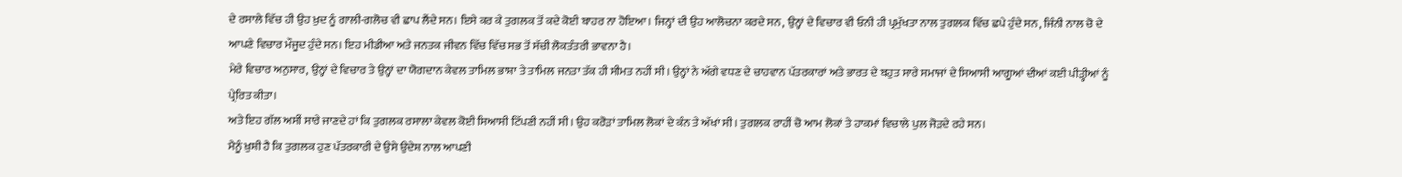ਦੇ ਰਸਾਲੇ ਵਿੱਚ ਹੀ ਉਹ ਖ਼ੁਦ ਨੂੰ ਗਾਲੀ-ਗਲੋਚ ਵੀ ਛਾਪ ਲੈਂਦੇ ਸਨ। ਇਸੇ ਕਰ ਕੇ ਤੁਗਲਕ ਤੋਂ ਕਦੇ ਕੋਈ ਬਾਹਰ ਨਾ ਹੋਇਆ। ਜਿਨ੍ਹਾਂ ਦੀ ਉਹ ਆਲੋਚਨਾ ਕਰਦੇ ਸਨ, ਉਨ੍ਹਾਂ ਦੇ ਵਿਚਾਰ ਵੀ ਓਨੀ ਹੀ ਪ੍ਰਮੁੱਖਤਾ ਨਾਲ ਤੁਗਲਕ ਵਿੱਚ ਛਪੇ ਹੁੰਦੇ ਸਨ, ਜਿੰਨੀ ਨਾਲ ਚੋ ਦੇ ਆਪਣੇ ਵਿਚਾਰ ਮੌਜੂਦ ਹੁੰਦੇ ਸਨ। ਇਹ ਮੀਡੀਆ ਅਤੇ ਜਨਤਕ ਜੀਵਨ ਵਿੱਚ ਵਿੱਚ ਸਭ ਤੋਂ ਸੱਚੀ ਲੋਕਤੰਤਰੀ ਭਾਵਨਾ ਹੈ।
ਮੇਰੇ ਵਿਚਾਰ ਅਨੁਸਾਰ, ਉਨ੍ਹਾਂ ਦੇ ਵਿਚਾਰ ਤੇ ਉਨ੍ਹਾਂ ਦਾ ਯੋਗਦਾਨ ਕੇਵਲ ਤਾਮਿਲ ਭਾਸ਼ਾ ਤੇ ਤਾਮਿਲ ਜਨਤਾ ਤੱਕ ਹੀ ਸੀਮਤ ਨਹੀਂ ਸੀ। ਉਨ੍ਹਾਂ ਨੇ ਅੱਗੇ ਵਧਣ ਦੇ ਚਾਹਵਾਨ ਪੱਤਰਕਾਰਾਂ ਅਤੇ ਭਾਰਤ ਦੇ ਬਹੁਤ ਸਾਰੇ ਸਮਾਜਾਂ ਦੇ ਸਿਆਸੀ ਆਗੂਆਂ ਦੀਆਂ ਕਈ ਪੀੜ੍ਹੀਆਂ ਨੂੰ ਪ੍ਰੇਰਿਤ ਕੀਤਾ।
ਅਤੇ ਇਹ ਗੱਲ ਅਸੀਂ ਸਾਰੇ ਜਾਣਦੇ ਹਾਂ ਕਿ ਤੁਗਲਕ ਰਸਾਲਾ ਕੇਵਲ ਕੋਈ ਸਿਆਸੀ ਟਿੱਪਣੀ ਨਹੀਂ ਸੀ। ਉਹ ਕਰੋੜਾਂ ਤਾਮਿਲ ਲੋਕਾਂ ਦੇ ਕੰਨ ਤੇ ਅੱਖਾਂ ਸੀ। ਤੁਗਲਕ ਰਾਹੀਂ ਚੋ ਆਮ ਲੋਕਾਂ ਤੇ ਹਾਕਮਾਂ ਵਿਚਾਲੇ ਪੁਲ ਜੋੜਦੇ ਰਹੇ ਸਨ।
ਮੈਨੂੰ ਖ਼ੁਸ਼ੀ ਹੈ ਕਿ ਤੁਗਲਕ ਹੁਣ ਪੱਤਰਕਾਰੀ ਦੇ ਉਸੇ ਉਦੇਸ਼ ਨਾਲ ਆਪਣੀ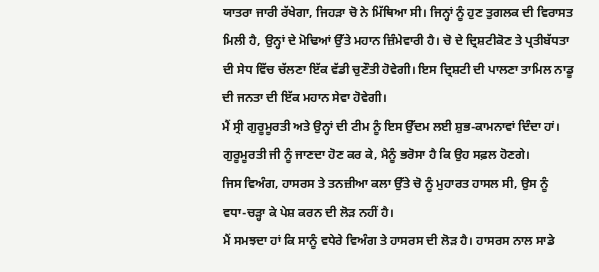ਯਾਤਰਾ ਜਾਰੀ ਰੱਖੇਗਾ, ਜਿਹੜਾ ਚੋ ਨੇ ਮਿੱਥਿਆ ਸੀ। ਜਿਨ੍ਹਾਂ ਨੂੰ ਹੁਣ ਤੁਗਲਕ ਦੀ ਵਿਰਾਸਤ ਮਿਲੀ ਹੈ, ਉਨ੍ਹਾਂ ਦੇ ਮੋਢਿਆਂ ਉੱਤੇ ਮਹਾਨ ਜ਼ਿੰਮੇਵਾਰੀ ਹੈ। ਚੋ ਦੇ ਦ੍ਰਿਸ਼ਟੀਕੋਣ ਤੇ ਪ੍ਰਤੀਬੱਧਤਾ ਦੀ ਸੇਧ ਵਿੱਚ ਚੱਲਣਾ ਇੱਕ ਵੱਡੀ ਚੁਣੌਤੀ ਹੋਵੇਗੀ। ਇਸ ਦ੍ਰਿਸ਼ਟੀ ਦੀ ਪਾਲਣਾ ਤਾਮਿਲ ਨਾਡੂ ਦੀ ਜਨਤਾ ਦੀ ਇੱਕ ਮਹਾਨ ਸੇਵਾ ਹੋਵੇਗੀ।
ਮੈਂ ਸ੍ਰੀ ਗੁਰੂਮੂਰਤੀ ਅਤੇ ਉਨ੍ਹਾਂ ਦੀ ਟੀਮ ਨੂੰ ਇਸ ਉੱਦਮ ਲਈ ਸ਼ੁਭ-ਕਾਮਨਾਵਾਂ ਦਿੰਦਾ ਹਾਂ। ਗੁਰੂਮੂਰਤੀ ਜੀ ਨੂੰ ਜਾਣਦਾ ਹੋਣ ਕਰ ਕੇ, ਮੈਨੂੰ ਭਰੋਸਾ ਹੈ ਕਿ ਉਹ ਸਫ਼ਲ ਹੋਣਗੇ।
ਜਿਸ ਵਿਅੰਗ, ਹਾਸਰਸ ਤੇ ਤਨਜ਼ੀਆ ਕਲਾ ਉੱਤੇ ਚੋ ਨੂੰ ਮੁਹਾਰਤ ਹਾਸਲ ਸੀ, ਉਸ ਨੂੰ ਵਧਾ-ਚੜ੍ਹਾ ਕੇ ਪੇਸ਼ ਕਰਨ ਦੀ ਲੋੜ ਨਹੀਂ ਹੈ।
ਮੈਂ ਸਮਝਦਾ ਹਾਂ ਕਿ ਸਾਨੂੰ ਵਧੇਰੇ ਵਿਅੰਗ ਤੇ ਹਾਸਰਸ ਦੀ ਲੋੜ ਹੈ। ਹਾਸਰਸ ਨਾਲ ਸਾਡੇ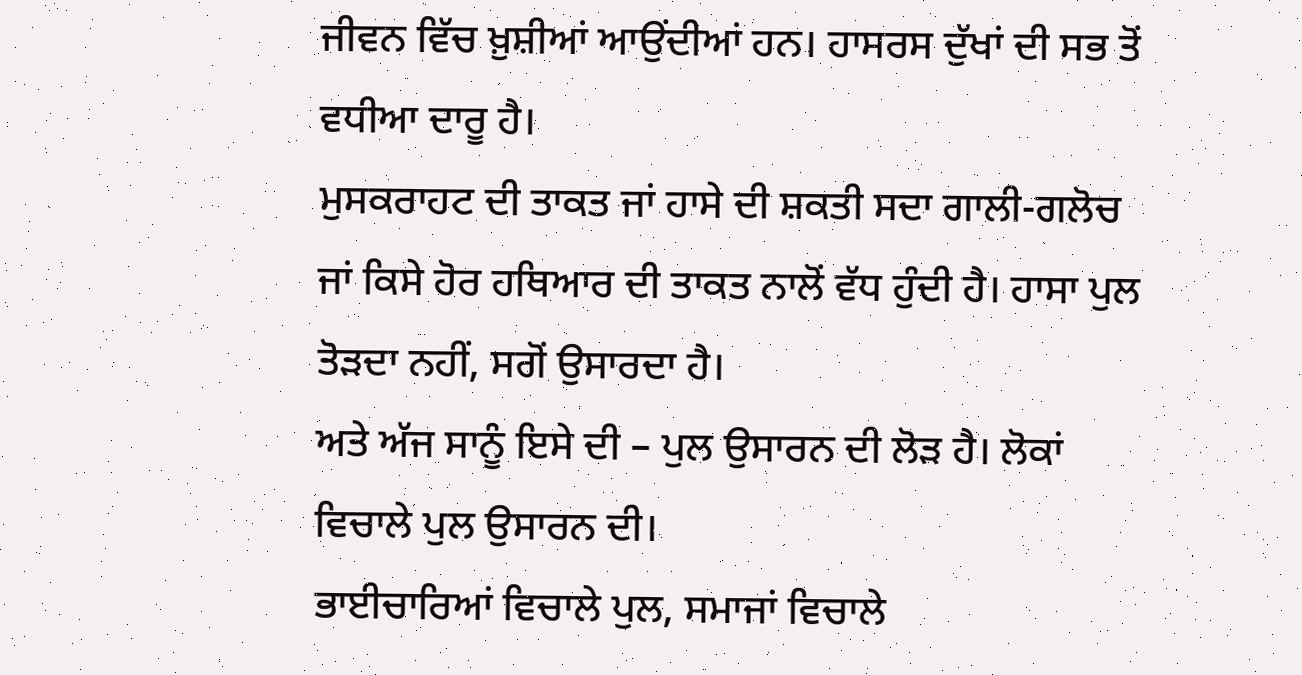ਜੀਵਨ ਵਿੱਚ ਖ਼ੁਸ਼ੀਆਂ ਆਉਂਦੀਆਂ ਹਨ। ਹਾਸਰਸ ਦੁੱਖਾਂ ਦੀ ਸਭ ਤੋਂ ਵਧੀਆ ਦਾਰੂ ਹੈ।
ਮੁਸਕਰਾਹਟ ਦੀ ਤਾਕਤ ਜਾਂ ਹਾਸੇ ਦੀ ਸ਼ਕਤੀ ਸਦਾ ਗਾਲੀ-ਗਲੋਚ ਜਾਂ ਕਿਸੇ ਹੋਰ ਹਥਿਆਰ ਦੀ ਤਾਕਤ ਨਾਲੋਂ ਵੱਧ ਹੁੰਦੀ ਹੈ। ਹਾਸਾ ਪੁਲ ਤੋੜਦਾ ਨਹੀਂ, ਸਗੋਂ ਉਸਾਰਦਾ ਹੈ।
ਅਤੇ ਅੱਜ ਸਾਨੂੰ ਇਸੇ ਦੀ – ਪੁਲ ਉਸਾਰਨ ਦੀ ਲੋੜ ਹੈ। ਲੋਕਾਂ ਵਿਚਾਲੇ ਪੁਲ ਉਸਾਰਨ ਦੀ।
ਭਾਈਚਾਰਿਆਂ ਵਿਚਾਲੇ ਪੁਲ, ਸਮਾਜਾਂ ਵਿਚਾਲੇ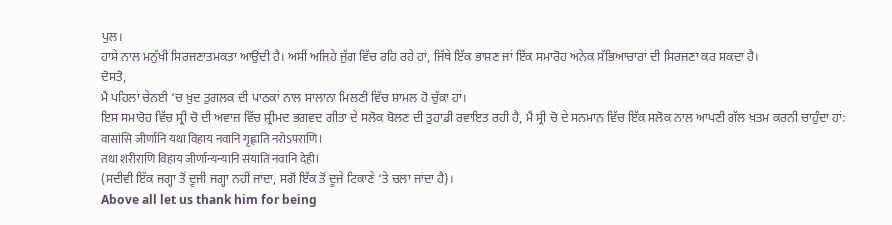ਪੁਲ।
ਹਾਸੇ ਨਾਲ ਮਨੁੱਖੀ ਸਿਰਜਣਾਤਮਕਤਾ ਆਉਂਦੀ ਹੈ। ਅਸੀਂ ਅਜਿਹੇ ਜੁੱਗ ਵਿੱਚ ਰਹਿ ਰਹੇ ਹਾਂ, ਜਿੱਥੇ ਇੱਕ ਭਾਸ਼ਣ ਜਾਂ ਇੱਕ ਸਮਾਰੋਹ ਅਨੇਕ ਸੱਭਿਆਚਾਰਾਂ ਦੀ ਸਿਰਜਣਾ ਕਰ ਸਕਦਾ ਹੈ।
ਦੋਸਤੋ,
ਮੈਂ ਪਹਿਲਾਂ ਚੇਨਈ ‘ਚ ਖ਼ੁਦ ਤੁਗਲਕ ਦੀ ਪਾਠਕਾਂ ਨਾਲ ਸਾਲਾਨਾ ਮਿਲਣੀ ਵਿੱਚ ਸ਼ਾਮਲ ਹੋ ਚੁੱਕਾ ਹਾਂ।
ਇਸ ਸਮਾਰੋਹ ਵਿੱਚ ਸ੍ਰੀ ਚੋ ਦੀ ਅਵਾਜ਼ ਵਿੱਚ ਸ਼੍ਰੀਮਦ ਭਗਵਦ ਗੀਤਾ ਦੇ ਸਲੋਕ ਬੋਲਣ ਦੀ ਤੁਹਾਡੀ ਰਵਾਇਤ ਰਹੀ ਹੈ, ਮੈਂ ਸ੍ਰੀ ਚੋ ਦੇ ਸਨਮਾਨ ਵਿੱਚ ਇੱਕ ਸਲੋਕ ਨਾਲ ਆਪਣੀ ਗੱਲ ਖ਼ਤਮ ਕਰਨੀ ਚਾਹੁੰਦਾ ਹਾਂ:
वासांसि जीर्णानि यथा विहाय नवानि गृह्णाति नरोऽपराणि।
तथा शरीराणि विहाय जीर्णान्यन्यानि संयाति नवानि देही।
(ਸਦੀਵੀ ਇੱਕ ਜਗ੍ਹਾ ਤੋਂ ਦੂਜੀ ਜਗ੍ਹਾ ਨਹੀਂ ਜਾਂਦਾ, ਸਗੋਂ ਇੱਕ ਤੋਂ ਦੂਜੇ ਟਿਕਾਣੇ ‘ਤੇ ਚਲਾ ਜਾਂਦਾ ਹੈ)।
Above all let us thank him for being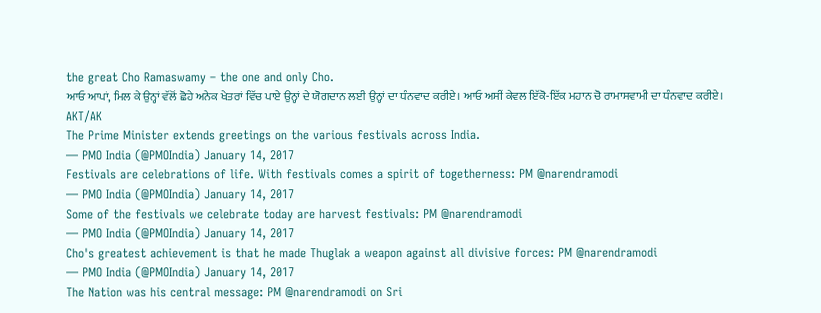the great Cho Ramaswamy – the one and only Cho.
ਆਓ ਆਪਾਂ, ਮਿਲ ਕੇ ਉਨ੍ਹਾਂ ਵੱਲੋਂ ਛੋਹੇ ਅਨੇਕ ਖੇਤਰਾਂ ਵਿੱਚ ਪਾਏ ਉਨ੍ਹਾਂ ਦੇ ਯੋਗਦਾਨ ਲਈ ਉਨ੍ਹਾਂ ਦਾ ਧੰਨਵਾਦ ਕਰੀਏ। ਆਓ ਅਸੀਂ ਕੇਵਲ ਇੱਕੋ-ਇੱਕ ਮਹਾਨ ਚੋ ਰਾਮਾਸਵਾਮੀ ਦਾ ਧੰਨਵਾਦ ਕਰੀਏ।
AKT/AK
The Prime Minister extends greetings on the various festivals across India.
— PMO India (@PMOIndia) January 14, 2017
Festivals are celebrations of life. With festivals comes a spirit of togetherness: PM @narendramodi
— PMO India (@PMOIndia) January 14, 2017
Some of the festivals we celebrate today are harvest festivals: PM @narendramodi
— PMO India (@PMOIndia) January 14, 2017
Cho's greatest achievement is that he made Thuglak a weapon against all divisive forces: PM @narendramodi
— PMO India (@PMOIndia) January 14, 2017
The Nation was his central message: PM @narendramodi on Sri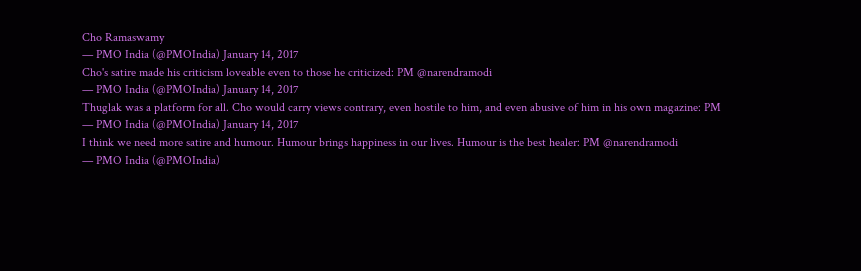Cho Ramaswamy
— PMO India (@PMOIndia) January 14, 2017
Cho's satire made his criticism loveable even to those he criticized: PM @narendramodi
— PMO India (@PMOIndia) January 14, 2017
Thuglak was a platform for all. Cho would carry views contrary, even hostile to him, and even abusive of him in his own magazine: PM
— PMO India (@PMOIndia) January 14, 2017
I think we need more satire and humour. Humour brings happiness in our lives. Humour is the best healer: PM @narendramodi
— PMO India (@PMOIndia)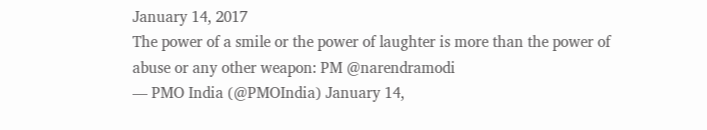January 14, 2017
The power of a smile or the power of laughter is more than the power of abuse or any other weapon: PM @narendramodi
— PMO India (@PMOIndia) January 14,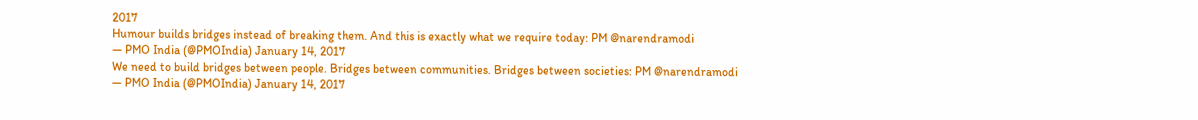2017
Humour builds bridges instead of breaking them. And this is exactly what we require today: PM @narendramodi
— PMO India (@PMOIndia) January 14, 2017
We need to build bridges between people. Bridges between communities. Bridges between societies: PM @narendramodi
— PMO India (@PMOIndia) January 14, 2017